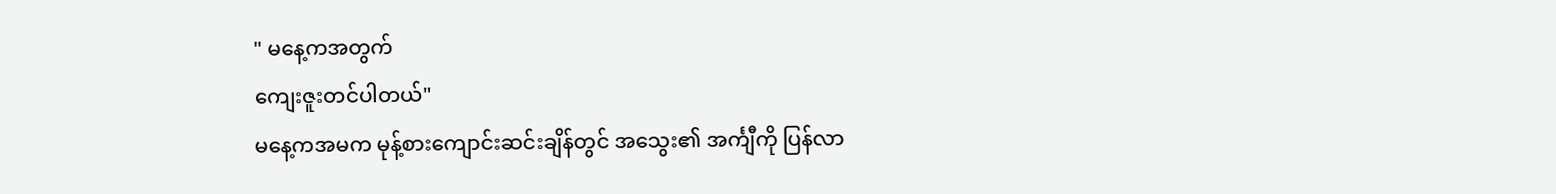" မနေ့ကအတွက်
ကျေးဇူးတင်ပါတယ်"
မနေ့ကအမက မုန့်စားကျောင်းဆင်းချိန်တွင် အသွေး၏ အင်္ကျီကို ပြန်လာ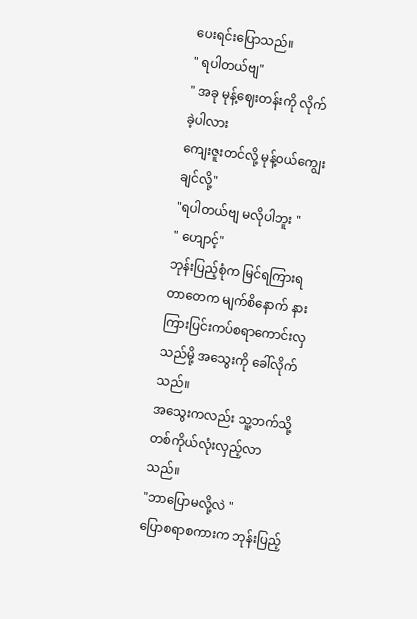ပေးရင်းပြောသည်။
" ရပါတယ်ဗျ"
" အခု မုန့်ဈေးတန်းကို လိုက်ခဲ့ပါလား
ကျေးဇူးတင်လို့ မုန့်၀ယ်ကျွေးချင်လို့"
"ရပါတယ်ဗျ မလိုပါဘူး "
" ဟျောင့်"
ဘုန်းပြည့်စုံက မြင်ရကြားရတာတေက မျက်စိနောက် နားကြားပြင်းကပ်စရာကောင်းလှသည်မို့ အသွေးကို ခေါ်လိုက်သည်။
အသွေးကလည်း သူ့ဘက်သို့ တစ်ကိုယ်လုံးလှည့်လာသည်။
"ဘာပြောမလို့လဲ "
ပြောစရာစကားက ဘုန်းပြည့်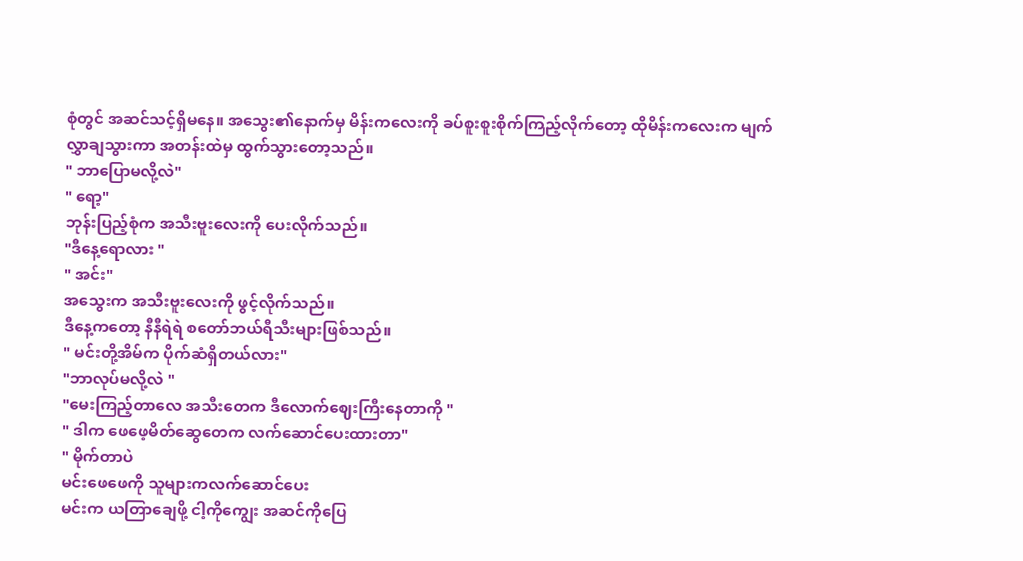စုံတွင် အဆင်သင့်ရှိမနေ။ အသွေး၏နောက်မှ မိန်းကလေးကို ခပ်စူးစူးစိုက်ကြည့်လိုက်တော့ ထိုမိန်းကလေးက မျက်လွှာချသွားကာ အတန်းထဲမှ ထွက်သွားတော့သည်။
" ဘာပြောမလို့လဲ"
" ရော့"
ဘုန်းပြည့်စုံက အသီးဗူးလေးကို ပေးလိုက်သည်။
"ဒီနေ့ရောလား "
" အင်း"
အသွေးက အသီးဗူးလေးကို ဖွင့်လိုက်သည်။
ဒီနေ့ကတော့ နီနီရဲရဲ စတော်ဘယ်ရီသီးများဖြစ်သည်။
" မင်းတို့အိမ်က ပိုက်ဆံရှိတယ်လား"
"ဘာလုပ်မလို့လဲ "
"မေးကြည့်တာလေ အသီးတေက ဒီလောက်ဈေးကြီးနေတာကို "
" ဒါက ဖေဖေ့မိတ်ဆွေတေက လက်ဆောင်ပေးထားတာ"
" မိုက်တာပဲ
မင်းဖေဖေကို သူများကလက်ဆောင်ပေး
မင်းက ယတြာချေဖို့ ငါ့ကိုကျွေး အဆင်ကိုပြေ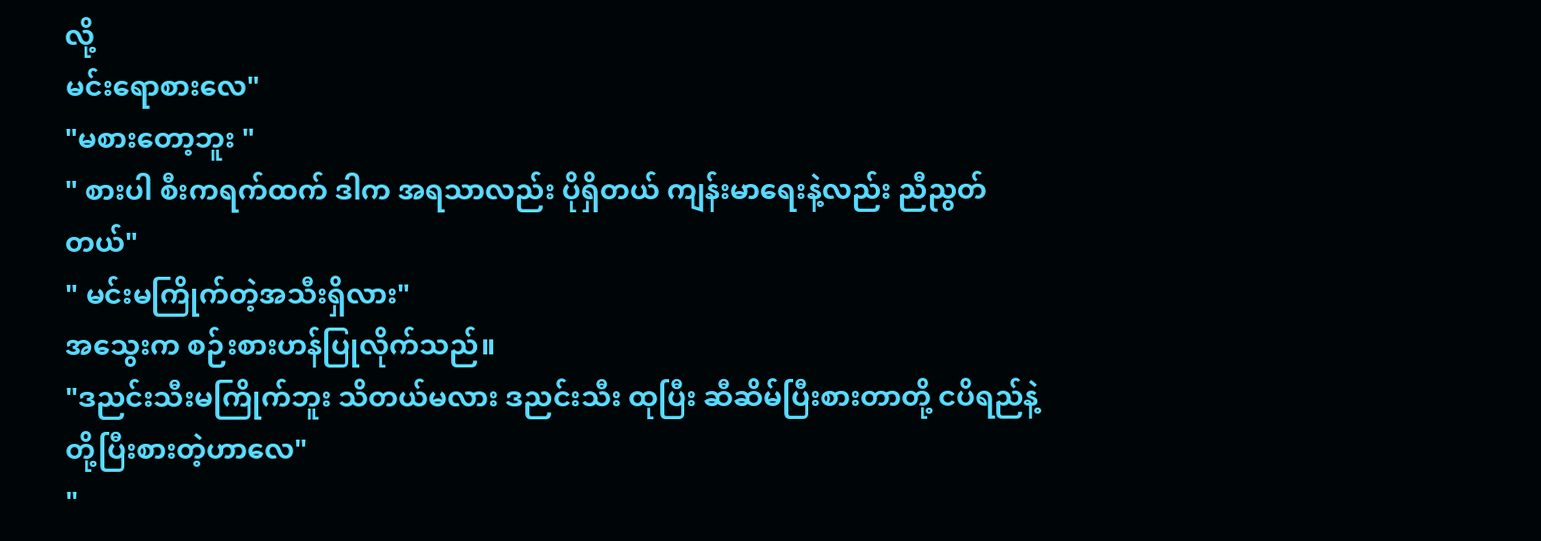လို့
မင်းရောစားလေ"
"မစားတော့ဘူး "
" စားပါ စီးကရက်ထက် ဒါက အရသာလည်း ပိုရှိတယ် ကျန်းမာရေးနဲ့လည်း ညီညွတ်တယ်"
" မင်းမကြိုက်တဲ့အသီးရှိလား"
အသွေးက စဉ်းစားဟန်ပြုလိုက်သည်။
"ဒညင်းသီးမကြိုက်ဘူး သိတယ်မလား ဒညင်းသီး ထုပြီး ဆီဆိမ်ပြီးစားတာတို့ ငပိရည်နဲ့တို့ပြီးစားတဲ့ဟာလေ"
"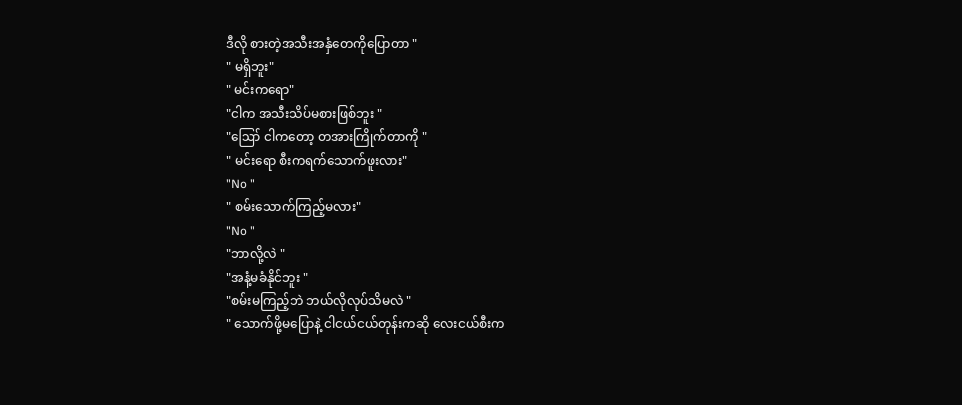ဒီလို စားတဲ့အသီးအနှံတေကိုပြောတာ "
" မရှိဘူး"
" မင်းကရော"
"ငါက အသီးသိပ်မစားဖြစ်ဘူး "
"ဪ ငါကတော့ တအားကြိုက်တာကို "
" မင်းရော စီးကရက်သောက်ဖူးလား"
"No "
" စမ်းသောက်ကြည့်မလား"
"No "
"ဘာလို့လဲ "
"အနံ့မခံနိုင်ဘူး "
"စမ်းမကြည့်ဘဲ ဘယ်လိုလုပ်သိမလဲ "
" သောက်ဖို့မပြောနဲ့ ငါငယ်ငယ်တုန်းကဆို လေးငယ်စီးက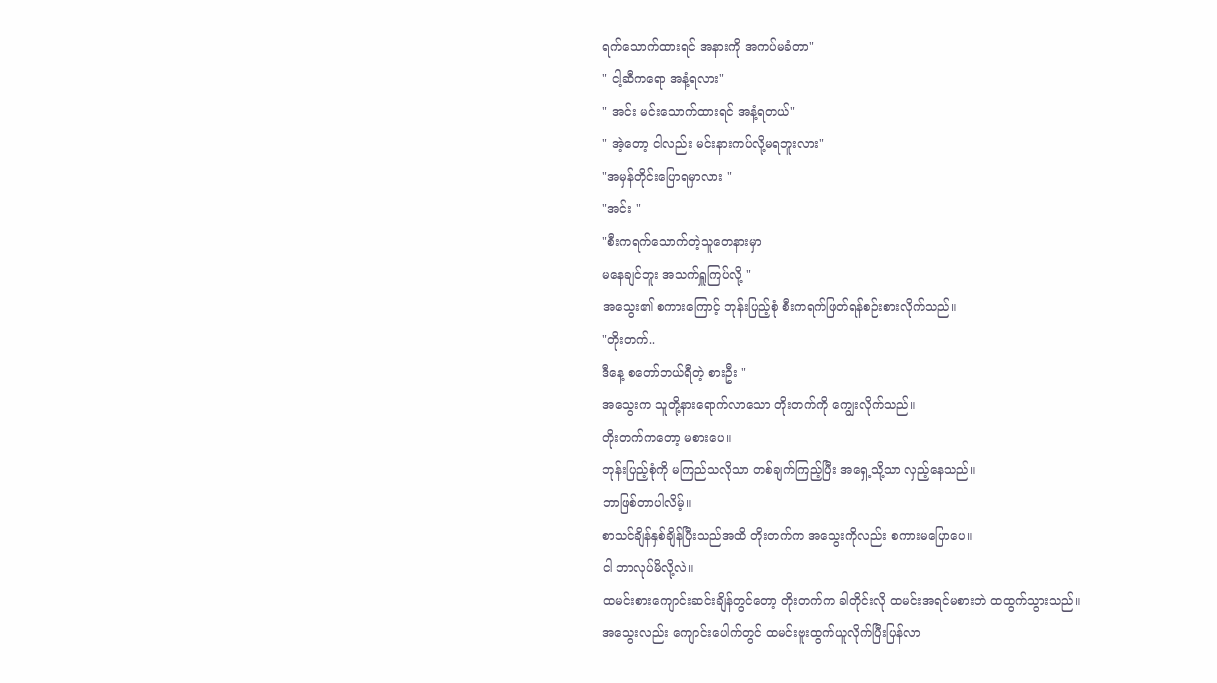ရက်သောက်ထားရင် အနားကို အကပ်မခံတာ"
" ငါ့ဆီကရော အနံ့ရလား"
" အင်း မင်းသောက်ထားရင် အနံ့ရတယ်"
" အဲ့တော့ ငါလည်း မင်းနားကပ်လို့မရဘူးလား"
"အမှန်တိုင်းပြောရမှာလား "
"အင်း "
"စီးကရက်သောက်တဲ့သူတေနားမှာ
မနေချင်ဘူး အသက်ရှူကြပ်လို့ "
အသွေး၏ စကားကြောင့် ဘုန်းပြည့်စုံ စီးကရက်ဖြတ်ရန်စဉ်းစားလိုက်သည်။
"တိုးတက်..
ဒီနေ့ စတော်ဘယ်ရီတဲ့ စားဦး "
အသွေးက သူတို့နားရောက်လာသော တိုးတက်ကို ကျွေးလိုက်သည်။
တိုးတက်ကတော့ မစားပေ။
ဘုန်းပြည့်စုံကို မကြည်သလိုသာ တစ်ချက်ကြည့်ပြီး အရှေ့သို့သာ လှည့်နေသည်။
ဘာဖြစ်တာပါလိမ့်။
စာသင်ချိန်နှစ်ချိန်ပြီးသည်အထိ တိုးတက်က အသွေးကိုလည်း စကားမပြောပေ။
ငါ ဘာလုပ်မိလို့လဲ။
ထမင်းစားကျောင်းဆင်းချိန်တွင်တော့ တိုးတက်က ခါတိုင်းလို ထမင်းအရင်မစားဘဲ ထထွက်သွားသည်။
အသွေးလည်း ကျောင်းပေါက်တွင် ထမင်းဗူးထွက်ယူလိုက်ပြီးပြန်လာ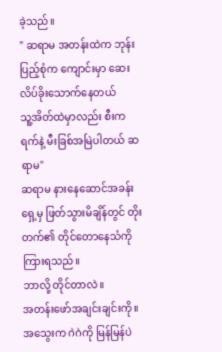ခဲ့သည်။
" ဆရာမ အတန်းထဲက ဘုန်းပြည့်စုံက ကျောင်းမှာ ဆေးလိပ်ခိုးသောက်နေတယ်
သူ့အိတ်ထဲမှာလည်း စီးကရက်နဲ့ မီးခြစ်အမြဲပါတယ် ဆရာမ"
ဆရာမ နားနေဆောင်အခန်းရှေ့မှ ဖြတ်သွားမိချိန်တွင် တိုးတက်၏ တိုင်တောနေသံကို ကြားရသည်။
ဘာလို့ တိုင်တာလဲ။
အတန်းဖော်အချင်းချင်းကို။
အသွေးက ဂဲဂဲကို မြန်မြန်ပဲ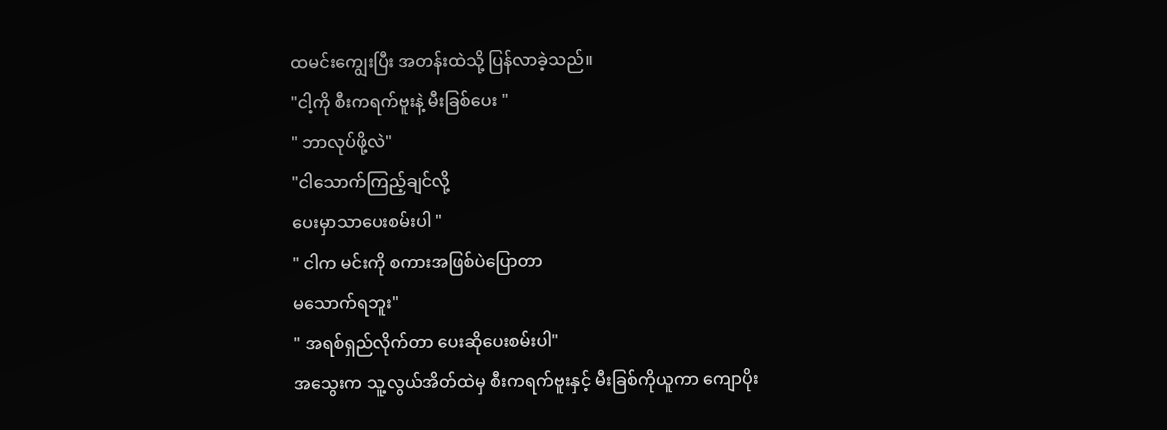ထမင်းကျွေးပြီး အတန်းထဲသို့ ပြန်လာခဲ့သည်။
"ငါ့ကို စီးကရက်ဗူးနဲ့ မီးခြစ်ပေး "
" ဘာလုပ်ဖို့လဲ"
"ငါသောက်ကြည့်ချင်လို့
ပေးမှာသာပေးစမ်းပါ "
" ငါက မင်းကို စကားအဖြစ်ပဲပြောတာ
မသောက်ရဘူး"
" အရစ်ရှည်လိုက်တာ ပေးဆိုပေးစမ်းပါ"
အသွေးက သူ့လွယ်အိတ်ထဲမှ စီးကရက်ဗူးနှင့် မီးခြစ်ကိုယူကာ ကျောပိုး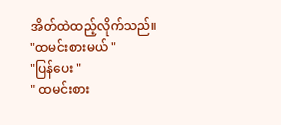အိတ်ထဲထည့်လိုက်သည်။
"ထမင်းစားမယ် "
"ပြန်ပေး "
" ထမင်းစား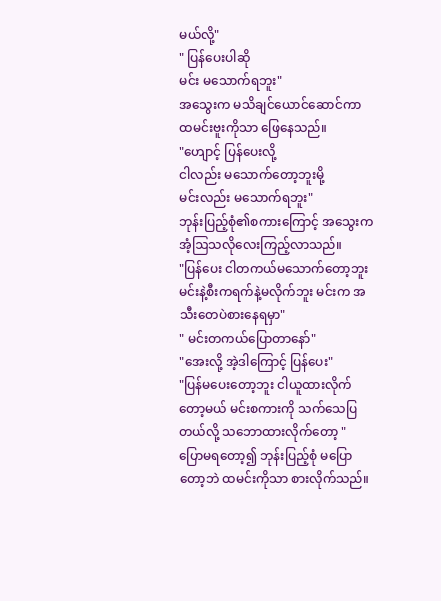မယ်လို့"
" ပြန်ပေးပါဆို
မင်း မသောက်ရဘူး"
အသွေးက မသိချင်ယောင်ဆောင်ကာ ထမင်းဗူးကိုသာ ဖြေနေသည်။
"ဟျောင့် ပြန်ပေးလို့
ငါလည်း မသောက်တော့ဘူးမို့
မင်းလည်း မသောက်ရဘူး"
ဘုန်းပြည့်စုံ၏စကားကြောင့် အသွေးက အံ့ဩသလိုလေးကြည့်လာသည်။
"ပြန်ပေး ငါတကယ်မသောက်တော့ဘူး
မင်းနဲ့စီးကရက်နဲ့မလိုက်ဘူး မင်းက အသီးတေပဲစားနေရမှာ"
" မင်းတကယ်ပြောတာနော်"
"အေးလို့ အဲ့ဒါကြောင့် ပြန်ပေး"
"ပြန်မပေးတော့ဘူး ငါယူထားလိုက်တော့မယ် မင်းစကားကို သက်သေပြတယ်လို့ သဘောထားလိုက်တော့ "
ပြောမရတော့၍ ဘုန်းပြည့်စုံ မပြောတော့ဘဲ ထမင်းကိုသာ စားလိုက်သည်။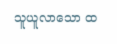သူယူလာသော ထ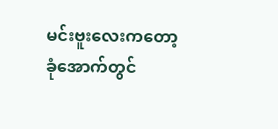မင်းဗူးလေးကတော့ ခုံအောက်တွင်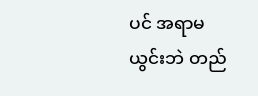ပင် အရာမယွင်းဘဲ တည်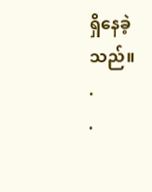ရှိနေခဲ့သည်။
.
.